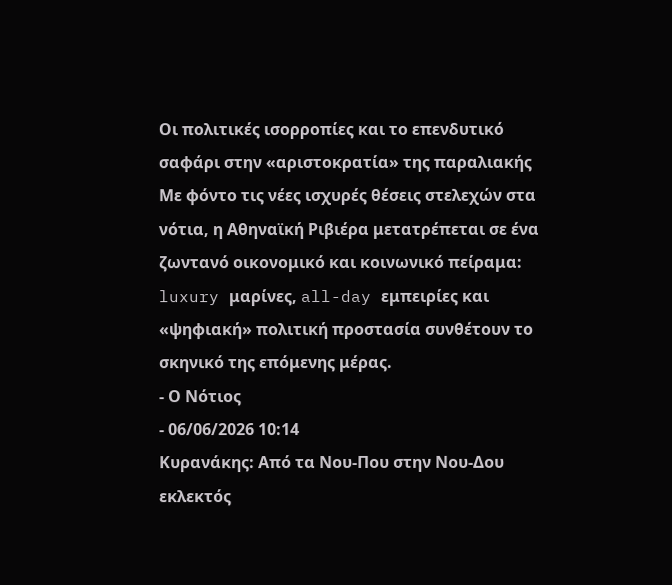Οι πολιτικές ισορροπίες και το επενδυτικό σαφάρι στην «αριστοκρατία» της παραλιακής
Με φόντο τις νέες ισχυρές θέσεις στελεχών στα νότια, η Αθηναϊκή Ριβιέρα μετατρέπεται σε ένα ζωντανό οικονομικό και κοινωνικό πείραμα: luxury μαρίνες, all-day εμπειρίες και «ψηφιακή» πολιτική προστασία συνθέτουν το σκηνικό της επόμενης μέρας.
- Ο Νότιος
- 06/06/2026 10:14
Κυρανάκης: Από τα Νου-Που στην Νου-Δου εκλεκτός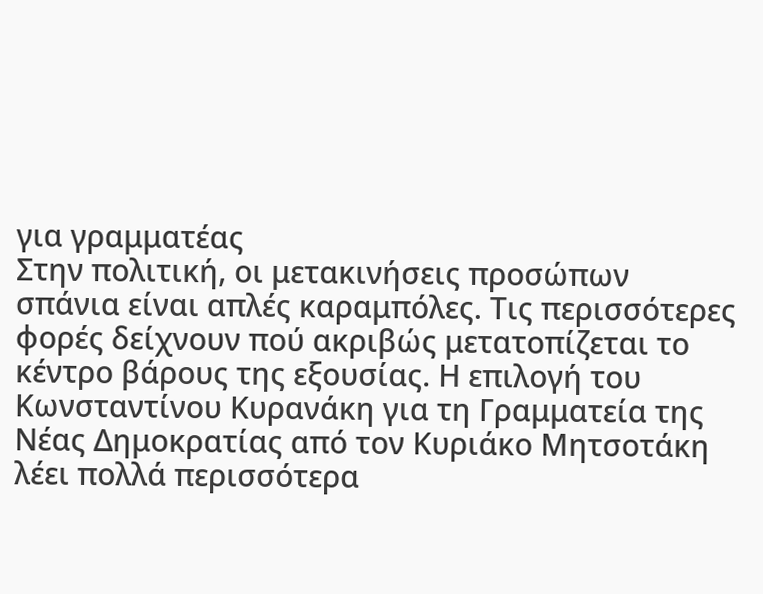για γραμματέας
Στην πολιτική, οι μετακινήσεις προσώπων σπάνια είναι απλές καραμπόλες. Τις περισσότερες φορές δείχνουν πού ακριβώς μετατοπίζεται το κέντρο βάρους της εξουσίας. Η επιλογή του Κωνσταντίνου Κυρανάκη για τη Γραμματεία της Νέας Δημοκρατίας από τον Κυριάκο Μητσοτάκη λέει πολλά περισσότερα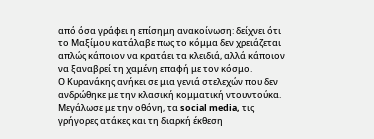από όσα γράφει η επίσημη ανακοίνωση: δείχνει ότι το Μαξίμου κατάλαβε πως το κόμμα δεν χρειάζεται απλώς κάποιον να κρατάει τα κλειδιά, αλλά κάποιον να ξαναβρεί τη χαμένη επαφή με τον κόσμο.
Ο Κυρανάκης ανήκει σε μια γενιά στελεχών που δεν ανδρώθηκε με την κλασική κομματική ντουντούκα. Μεγάλωσε με την οθόνη, τα social media, τις γρήγορες ατάκες και τη διαρκή έκθεση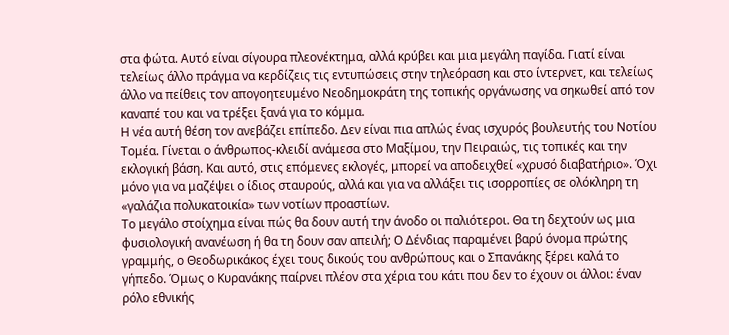στα φώτα. Αυτό είναι σίγουρα πλεονέκτημα, αλλά κρύβει και μια μεγάλη παγίδα. Γιατί είναι τελείως άλλο πράγμα να κερδίζεις τις εντυπώσεις στην τηλεόραση και στο ίντερνετ, και τελείως άλλο να πείθεις τον απογοητευμένο Νεοδημοκράτη της τοπικής οργάνωσης να σηκωθεί από τον καναπέ του και να τρέξει ξανά για το κόμμα.
Η νέα αυτή θέση τον ανεβάζει επίπεδο. Δεν είναι πια απλώς ένας ισχυρός βουλευτής του Νοτίου Τομέα. Γίνεται ο άνθρωπος-κλειδί ανάμεσα στο Μαξίμου, την Πειραιώς, τις τοπικές και την εκλογική βάση. Και αυτό, στις επόμενες εκλογές, μπορεί να αποδειχθεί «χρυσό διαβατήριο». Όχι μόνο για να μαζέψει ο ίδιος σταυρούς, αλλά και για να αλλάξει τις ισορροπίες σε ολόκληρη τη «γαλάζια πολυκατοικία» των νοτίων προαστίων.
Το μεγάλο στοίχημα είναι πώς θα δουν αυτή την άνοδο οι παλιότεροι. Θα τη δεχτούν ως μια φυσιολογική ανανέωση ή θα τη δουν σαν απειλή; Ο Δένδιας παραμένει βαρύ όνομα πρώτης γραμμής, ο Θεοδωρικάκος έχει τους δικούς του ανθρώπους και ο Σπανάκης ξέρει καλά το γήπεδο. Όμως ο Κυρανάκης παίρνει πλέον στα χέρια του κάτι που δεν το έχουν οι άλλοι: έναν ρόλο εθνικής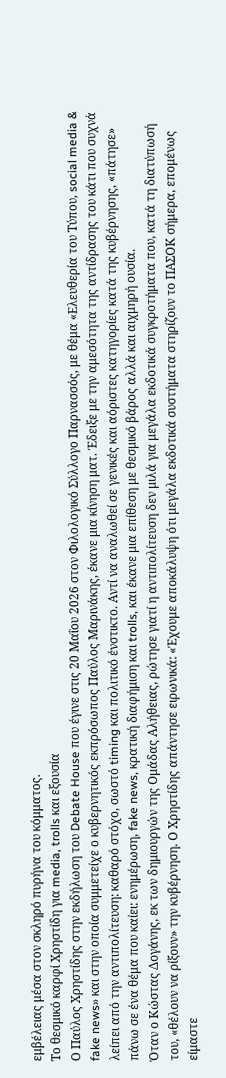εμβέλειας μέσα στον σκληρό πυρήνα του κόμματος.
Το θεσμικό καρφί Χρηστίδη για media, trolls και εξουσία
Ο Παύλος Χρηστίδης στην εκδήλωση του Debate House που έγινε στις 20 Μαΐου 2026 στον Φιλολογικό Σύλλογο Παρνασσός, με θέμα «Ελευθερία του Τύπου, social media & fake news» και στην οποία συμμετείχε ο κυβερνητικός εκπρόσωπος Παύλος Μαρινάκης, έκανε μια κίνηση ματ. Έδειξε με την αμεσότητα της αντίδρασης του κάτι που συχνά λείπει από την αντιπολίτευση: καθαρό στόχο, σωστό timing και πολιτικό ένστικτο. Αντί να αναλωθεί σε γενικές και αόριστες κατηγορίες κατά της κυβέρνησης, «πάτησε» πάνω σε ένα θέμα που καίει: ενημέρωση, fake news, κρατική διαφήμιση και trolls, και έκανε μια επίθεση με θεσμικό βάρος αλλά και αιχμηρή ουσία.
Όταν ο Κώστας Δογάνης, εκ των δημιουργών της Ομάδας Αλήθειας, ρώτησε γιατί η αντιπολίτευση δεν μιλά για μεγάλα εκδοτικά συγκροτήματα που, κατά τη διατύπωσή του, «θέλουν να ρίξουν» την κυβέρνηση. Ο Χρηστίδης απάντησε ειρωνικά: «Έχουμε αποκάλυψη ότι μεγάλα εκδοτικά συστήματα στηρίζουν το ΠΑΣΟΚ σήμερα, επομένως είμαστε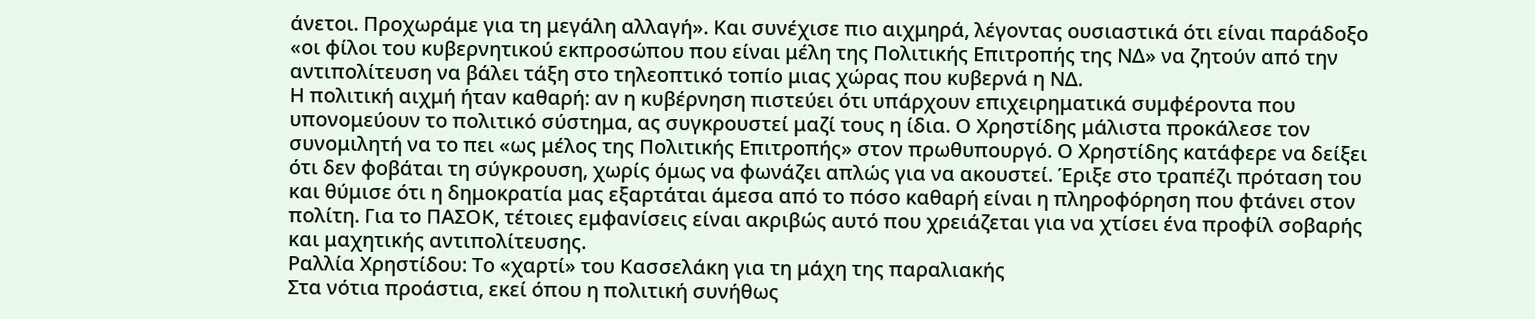άνετοι. Προχωράμε για τη μεγάλη αλλαγή». Και συνέχισε πιο αιχμηρά, λέγοντας ουσιαστικά ότι είναι παράδοξο «οι φίλοι του κυβερνητικού εκπροσώπου που είναι μέλη της Πολιτικής Επιτροπής της ΝΔ» να ζητούν από την αντιπολίτευση να βάλει τάξη στο τηλεοπτικό τοπίο μιας χώρας που κυβερνά η ΝΔ.
Η πολιτική αιχμή ήταν καθαρή: αν η κυβέρνηση πιστεύει ότι υπάρχουν επιχειρηματικά συμφέροντα που υπονομεύουν το πολιτικό σύστημα, ας συγκρουστεί μαζί τους η ίδια. Ο Χρηστίδης μάλιστα προκάλεσε τον συνομιλητή να το πει «ως μέλος της Πολιτικής Επιτροπής» στον πρωθυπουργό. Ο Χρηστίδης κατάφερε να δείξει ότι δεν φοβάται τη σύγκρουση, χωρίς όμως να φωνάζει απλώς για να ακουστεί. Έριξε στο τραπέζι πρόταση του και θύμισε ότι η δημοκρατία μας εξαρτάται άμεσα από το πόσο καθαρή είναι η πληροφόρηση που φτάνει στον πολίτη. Για το ΠΑΣΟΚ, τέτοιες εμφανίσεις είναι ακριβώς αυτό που χρειάζεται για να χτίσει ένα προφίλ σοβαρής και μαχητικής αντιπολίτευσης.
Ραλλία Χρηστίδου: Το «χαρτί» του Κασσελάκη για τη μάχη της παραλιακής
Στα νότια προάστια, εκεί όπου η πολιτική συνήθως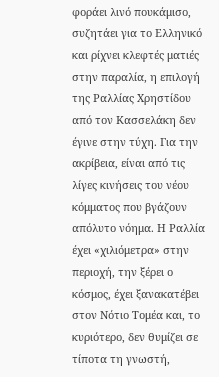φοράει λινό πουκάμισο, συζητάει για το Ελληνικό και ρίχνει κλεφτές ματιές στην παραλία, η επιλογή της Ραλλίας Χρηστίδου από τον Κασσελάκη δεν έγινε στην τύχη. Για την ακρίβεια, είναι από τις λίγες κινήσεις του νέου κόμματος που βγάζουν απόλυτο νόημα. Η Ραλλία έχει «χιλιόμετρα» στην περιοχή, την ξέρει ο κόσμος, έχει ξανακατέβει στον Νότιο Τομέα και, το κυριότερο, δεν θυμίζει σε τίποτα τη γνωστή,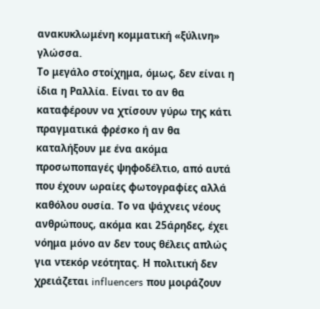ανακυκλωμένη κομματική «ξύλινη» γλώσσα.
Το μεγάλο στοίχημα, όμως, δεν είναι η ίδια η Ραλλία. Είναι το αν θα καταφέρουν να χτίσουν γύρω της κάτι πραγματικά φρέσκο ή αν θα καταλήξουν με ένα ακόμα προσωποπαγές ψηφοδέλτιο, από αυτά που έχουν ωραίες φωτογραφίες αλλά καθόλου ουσία. Το να ψάχνεις νέους ανθρώπους, ακόμα και 25άρηδες, έχει νόημα μόνο αν δεν τους θέλεις απλώς για ντεκόρ νεότητας. Η πολιτική δεν χρειάζεται influencers που μοιράζουν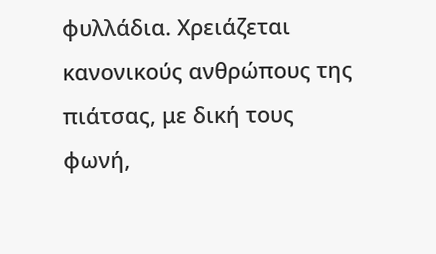φυλλάδια. Χρειάζεται κανονικούς ανθρώπους της πιάτσας, με δική τους φωνή,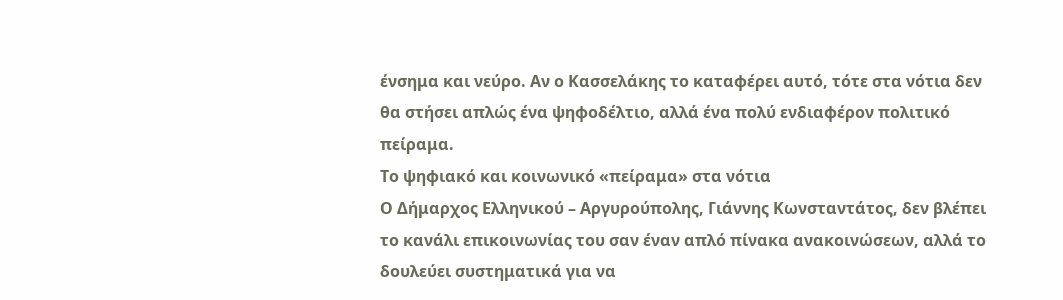ένσημα και νεύρο. Αν ο Κασσελάκης το καταφέρει αυτό, τότε στα νότια δεν θα στήσει απλώς ένα ψηφοδέλτιο, αλλά ένα πολύ ενδιαφέρον πολιτικό πείραμα.
Το ψηφιακό και κοινωνικό «πείραμα» στα νότια
Ο Δήμαρχος Ελληνικού – Αργυρούπολης, Γιάννης Κωνσταντάτος, δεν βλέπει το κανάλι επικοινωνίας του σαν έναν απλό πίνακα ανακοινώσεων, αλλά το δουλεύει συστηματικά για να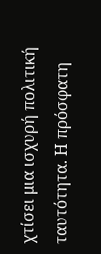χτίσει μια ισχυρή πολιτική ταυτότητα. Η πρόσφατη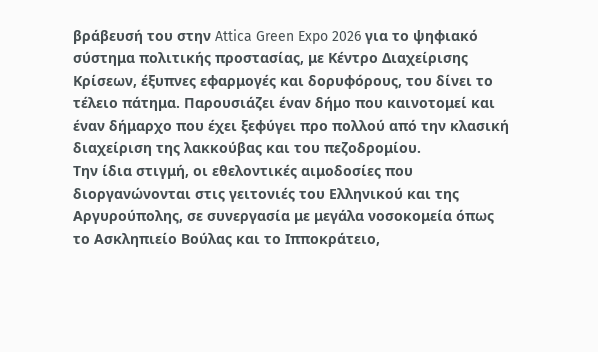βράβευσή του στην Attica Green Expo 2026 για το ψηφιακό σύστημα πολιτικής προστασίας, με Κέντρο Διαχείρισης Κρίσεων, έξυπνες εφαρμογές και δορυφόρους, του δίνει το τέλειο πάτημα. Παρουσιάζει έναν δήμο που καινοτομεί και έναν δήμαρχο που έχει ξεφύγει προ πολλού από την κλασική διαχείριση της λακκούβας και του πεζοδρομίου.
Την ίδια στιγμή, οι εθελοντικές αιμοδοσίες που διοργανώνονται στις γειτονιές του Ελληνικού και της Αργυρούπολης, σε συνεργασία με μεγάλα νοσοκομεία όπως το Ασκληπιείο Βούλας και το Ιπποκράτειο,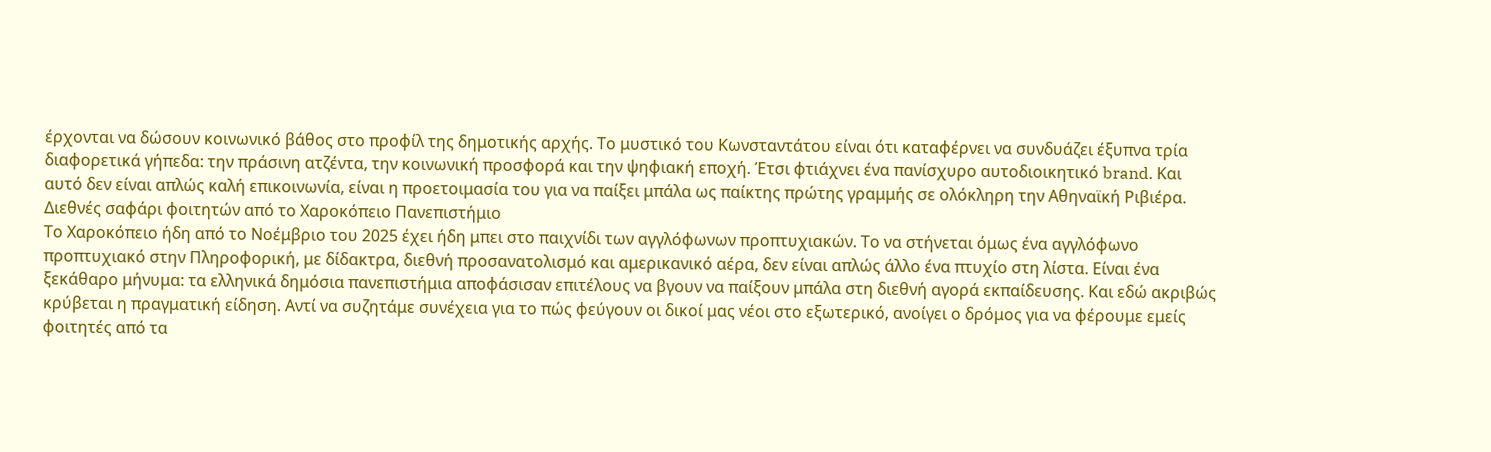έρχονται να δώσουν κοινωνικό βάθος στο προφίλ της δημοτικής αρχής. Το μυστικό του Κωνσταντάτου είναι ότι καταφέρνει να συνδυάζει έξυπνα τρία διαφορετικά γήπεδα: την πράσινη ατζέντα, την κοινωνική προσφορά και την ψηφιακή εποχή. Έτσι φτιάχνει ένα πανίσχυρο αυτοδιοικητικό brand. Και αυτό δεν είναι απλώς καλή επικοινωνία, είναι η προετοιμασία του για να παίξει μπάλα ως παίκτης πρώτης γραμμής σε ολόκληρη την Αθηναϊκή Ριβιέρα.
Διεθνές σαφάρι φοιτητών από το Χαροκόπειο Πανεπιστήμιο
Το Χαροκόπειο ήδη από το Νοέμβριο του 2025 έχει ήδη μπει στο παιχνίδι των αγγλόφωνων προπτυχιακών. Το να στήνεται όμως ένα αγγλόφωνο προπτυχιακό στην Πληροφορική, με δίδακτρα, διεθνή προσανατολισμό και αμερικανικό αέρα, δεν είναι απλώς άλλο ένα πτυχίο στη λίστα. Είναι ένα ξεκάθαρο μήνυμα: τα ελληνικά δημόσια πανεπιστήμια αποφάσισαν επιτέλους να βγουν να παίξουν μπάλα στη διεθνή αγορά εκπαίδευσης. Και εδώ ακριβώς κρύβεται η πραγματική είδηση. Αντί να συζητάμε συνέχεια για το πώς φεύγουν οι δικοί μας νέοι στο εξωτερικό, ανοίγει ο δρόμος για να φέρουμε εμείς φοιτητές από τα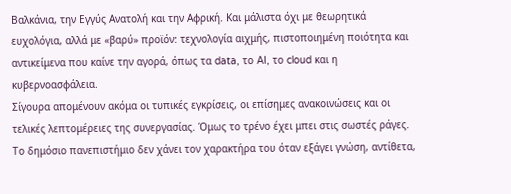Βαλκάνια, την Εγγύς Ανατολή και την Αφρική. Και μάλιστα όχι με θεωρητικά ευχολόγια, αλλά με «βαρύ» προϊόν: τεχνολογία αιχμής, πιστοποιημένη ποιότητα και αντικείμενα που καίνε την αγορά, όπως τα data, το AI, το cloud και η κυβερνοασφάλεια.
Σίγουρα απομένουν ακόμα οι τυπικές εγκρίσεις, οι επίσημες ανακοινώσεις και οι τελικές λεπτομέρειες της συνεργασίας. Όμως το τρένο έχει μπει στις σωστές ράγες. Το δημόσιο πανεπιστήμιο δεν χάνει τον χαρακτήρα του όταν εξάγει γνώση, αντίθετα,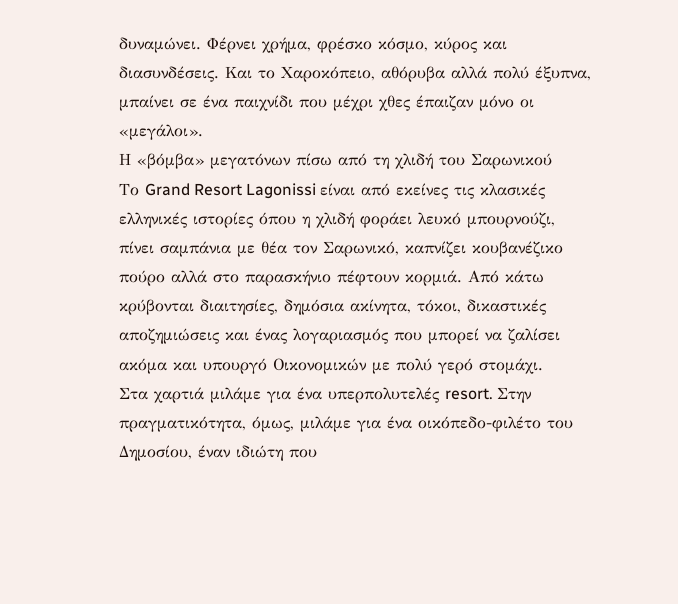δυναμώνει. Φέρνει χρήμα, φρέσκο κόσμο, κύρος και διασυνδέσεις. Και το Χαροκόπειο, αθόρυβα αλλά πολύ έξυπνα, μπαίνει σε ένα παιχνίδι που μέχρι χθες έπαιζαν μόνο οι «μεγάλοι».
Η «βόμβα» μεγατόνων πίσω από τη χλιδή του Σαρωνικού
Το Grand Resort Lagonissi είναι από εκείνες τις κλασικές ελληνικές ιστορίες όπου η χλιδή φοράει λευκό μπουρνούζι, πίνει σαμπάνια με θέα τον Σαρωνικό, καπνίζει κουβανέζικο πούρο αλλά στο παρασκήνιο πέφτουν κορμιά. Από κάτω κρύβονται διαιτησίες, δημόσια ακίνητα, τόκοι, δικαστικές αποζημιώσεις και ένας λογαριασμός που μπορεί να ζαλίσει ακόμα και υπουργό Οικονομικών με πολύ γερό στομάχι.
Στα χαρτιά μιλάμε για ένα υπερπολυτελές resort. Στην πραγματικότητα, όμως, μιλάμε για ένα οικόπεδο-φιλέτο του Δημοσίου, έναν ιδιώτη που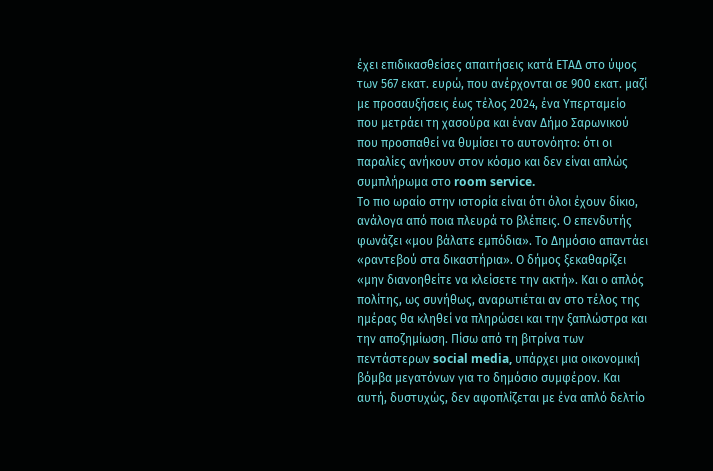έχει επιδικασθείσες απαιτήσεις κατά ΕΤΑΔ στο ύψος των 567 εκατ. ευρώ, που ανέρχονται σε 900 εκατ. μαζί με προσαυξήσεις έως τέλος 2024, ένα Υπερταμείο που μετράει τη χασούρα και έναν Δήμο Σαρωνικού που προσπαθεί να θυμίσει το αυτονόητο: ότι οι παραλίες ανήκουν στον κόσμο και δεν είναι απλώς συμπλήρωμα στο room service.
Το πιο ωραίο στην ιστορία είναι ότι όλοι έχουν δίκιο, ανάλογα από ποια πλευρά το βλέπεις. Ο επενδυτής φωνάζει «μου βάλατε εμπόδια». Το Δημόσιο απαντάει «ραντεβού στα δικαστήρια». Ο δήμος ξεκαθαρίζει «μην διανοηθείτε να κλείσετε την ακτή». Και ο απλός πολίτης, ως συνήθως, αναρωτιέται αν στο τέλος της ημέρας θα κληθεί να πληρώσει και την ξαπλώστρα και την αποζημίωση. Πίσω από τη βιτρίνα των πεντάστερων social media, υπάρχει μια οικονομική βόμβα μεγατόνων για το δημόσιο συμφέρον. Και αυτή, δυστυχώς, δεν αφοπλίζεται με ένα απλό δελτίο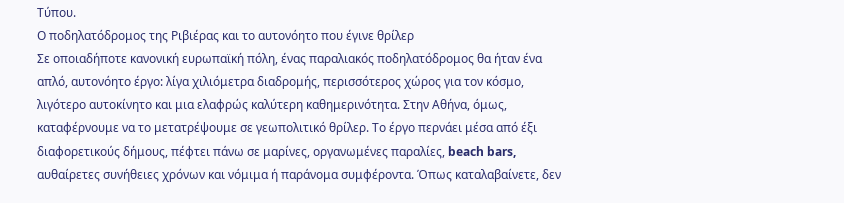Τύπου.
Ο ποδηλατόδρομος της Ριβιέρας και το αυτονόητο που έγινε θρίλερ
Σε οποιαδήποτε κανονική ευρωπαϊκή πόλη, ένας παραλιακός ποδηλατόδρομος θα ήταν ένα απλό, αυτονόητο έργο: λίγα χιλιόμετρα διαδρομής, περισσότερος χώρος για τον κόσμο, λιγότερο αυτοκίνητο και μια ελαφρώς καλύτερη καθημερινότητα. Στην Αθήνα, όμως, καταφέρνουμε να το μετατρέψουμε σε γεωπολιτικό θρίλερ. Το έργο περνάει μέσα από έξι διαφορετικούς δήμους, πέφτει πάνω σε μαρίνες, οργανωμένες παραλίες, beach bars, αυθαίρετες συνήθειες χρόνων και νόμιμα ή παράνομα συμφέροντα. Όπως καταλαβαίνετε, δεν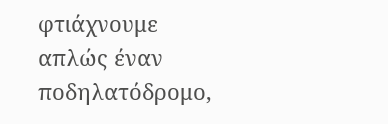φτιάχνουμε απλώς έναν ποδηλατόδρομο,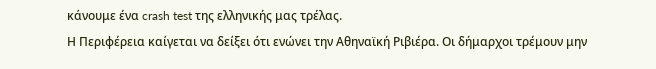κάνουμε ένα crash test της ελληνικής μας τρέλας.
Η Περιφέρεια καίγεται να δείξει ότι ενώνει την Αθηναϊκή Ριβιέρα. Οι δήμαρχοι τρέμουν μην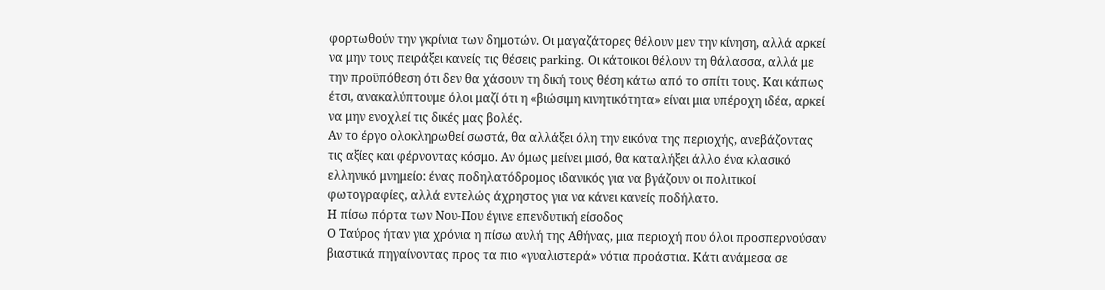φορτωθούν την γκρίνια των δημοτών. Οι μαγαζάτορες θέλουν μεν την κίνηση, αλλά αρκεί να μην τους πειράξει κανείς τις θέσεις parking. Οι κάτοικοι θέλουν τη θάλασσα, αλλά με την προϋπόθεση ότι δεν θα χάσουν τη δική τους θέση κάτω από το σπίτι τους. Και κάπως έτσι, ανακαλύπτουμε όλοι μαζί ότι η «βιώσιμη κινητικότητα» είναι μια υπέροχη ιδέα, αρκεί να μην ενοχλεί τις δικές μας βολές.
Αν το έργο ολοκληρωθεί σωστά, θα αλλάξει όλη την εικόνα της περιοχής, ανεβάζοντας τις αξίες και φέρνοντας κόσμο. Αν όμως μείνει μισό, θα καταλήξει άλλο ένα κλασικό ελληνικό μνημείο: ένας ποδηλατόδρομος ιδανικός για να βγάζουν οι πολιτικοί φωτογραφίες, αλλά εντελώς άχρηστος για να κάνει κανείς ποδήλατο.
Η πίσω πόρτα των Νου-Που έγινε επενδυτική είσοδος
Ο Ταύρος ήταν για χρόνια η πίσω αυλή της Αθήνας, μια περιοχή που όλοι προσπερνούσαν βιαστικά πηγαίνοντας προς τα πιο «γυαλιστερά» νότια προάστια. Κάτι ανάμεσα σε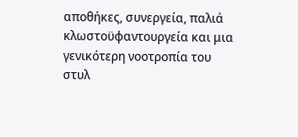αποθήκες, συνεργεία, παλιά κλωστοϋφαντουργεία και μια γενικότερη νοοτροπία του στυλ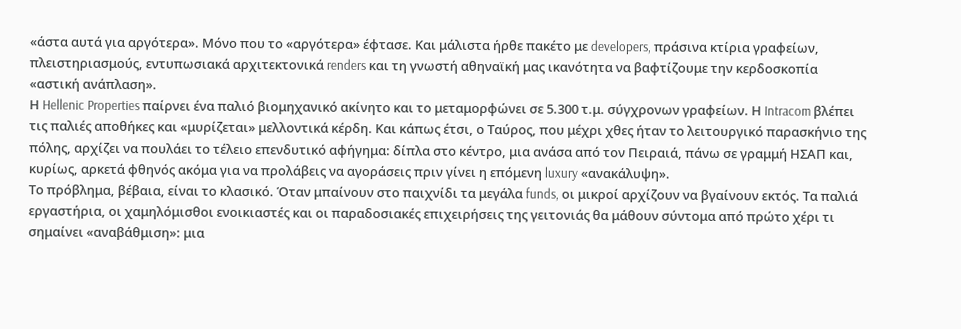«άστα αυτά για αργότερα». Μόνο που το «αργότερα» έφτασε. Και μάλιστα ήρθε πακέτο με developers, πράσινα κτίρια γραφείων, πλειστηριασμούς, εντυπωσιακά αρχιτεκτονικά renders και τη γνωστή αθηναϊκή μας ικανότητα να βαφτίζουμε την κερδοσκοπία «αστική ανάπλαση».
Η Hellenic Properties παίρνει ένα παλιό βιομηχανικό ακίνητο και το μεταμορφώνει σε 5.300 τ.μ. σύγχρονων γραφείων. Η Intracom βλέπει τις παλιές αποθήκες και «μυρίζεται» μελλοντικά κέρδη. Και κάπως έτσι, ο Ταύρος, που μέχρι χθες ήταν το λειτουργικό παρασκήνιο της πόλης, αρχίζει να πουλάει το τέλειο επενδυτικό αφήγημα: δίπλα στο κέντρο, μια ανάσα από τον Πειραιά, πάνω σε γραμμή ΗΣΑΠ και, κυρίως, αρκετά φθηνός ακόμα για να προλάβεις να αγοράσεις πριν γίνει η επόμενη luxury «ανακάλυψη».
Το πρόβλημα, βέβαια, είναι το κλασικό. Όταν μπαίνουν στο παιχνίδι τα μεγάλα funds, οι μικροί αρχίζουν να βγαίνουν εκτός. Τα παλιά εργαστήρια, οι χαμηλόμισθοι ενοικιαστές και οι παραδοσιακές επιχειρήσεις της γειτονιάς θα μάθουν σύντομα από πρώτο χέρι τι σημαίνει «αναβάθμιση»: μια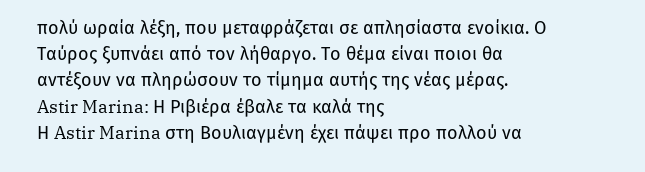πολύ ωραία λέξη, που μεταφράζεται σε απλησίαστα ενοίκια. Ο Ταύρος ξυπνάει από τον λήθαργο. Το θέμα είναι ποιοι θα αντέξουν να πληρώσουν το τίμημα αυτής της νέας μέρας.
Astir Marina: Η Ριβιέρα έβαλε τα καλά της
Η Astir Marina στη Βουλιαγμένη έχει πάψει προ πολλού να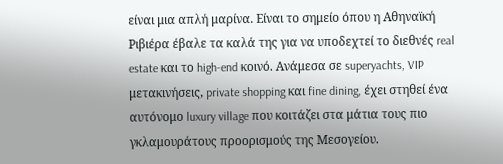είναι μια απλή μαρίνα. Είναι το σημείο όπου η Αθηναϊκή Ριβιέρα έβαλε τα καλά της για να υποδεχτεί το διεθνές real estate και το high-end κοινό. Ανάμεσα σε superyachts, VIP μετακινήσεις, private shopping και fine dining, έχει στηθεί ένα αυτόνομο luxury village που κοιτάζει στα μάτια τους πιο γκλαμουράτους προορισμούς της Μεσογείου.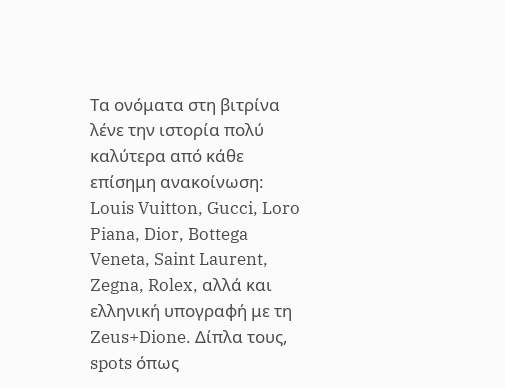Τα ονόματα στη βιτρίνα λένε την ιστορία πολύ καλύτερα από κάθε επίσημη ανακοίνωση: Louis Vuitton, Gucci, Loro Piana, Dior, Bottega Veneta, Saint Laurent, Zegna, Rolex, αλλά και ελληνική υπογραφή με τη Zeus+Dione. Δίπλα τους, spots όπως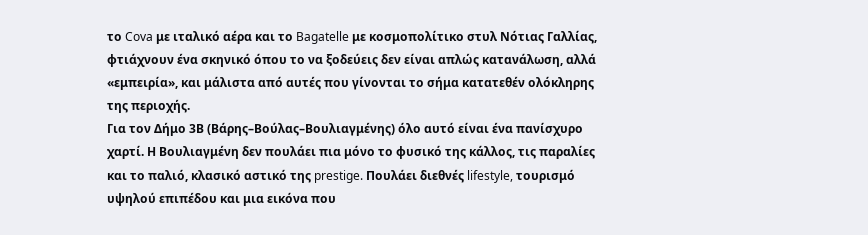το Cova με ιταλικό αέρα και το Bagatelle με κοσμοπολίτικο στυλ Νότιας Γαλλίας, φτιάχνουν ένα σκηνικό όπου το να ξοδεύεις δεν είναι απλώς κατανάλωση, αλλά «εμπειρία», και μάλιστα από αυτές που γίνονται το σήμα κατατεθέν ολόκληρης της περιοχής.
Για τον Δήμο 3Β (Βάρης–Βούλας–Βουλιαγμένης) όλο αυτό είναι ένα πανίσχυρο χαρτί. Η Βουλιαγμένη δεν πουλάει πια μόνο το φυσικό της κάλλος, τις παραλίες και το παλιό, κλασικό αστικό της prestige. Πουλάει διεθνές lifestyle, τουρισμό υψηλού επιπέδου και μια εικόνα που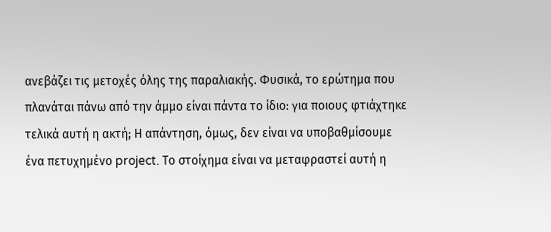ανεβάζει τις μετοχές όλης της παραλιακής. Φυσικά, το ερώτημα που πλανάται πάνω από την άμμο είναι πάντα το ίδιο: για ποιους φτιάχτηκε τελικά αυτή η ακτή; Η απάντηση, όμως, δεν είναι να υποβαθμίσουμε ένα πετυχημένο project. Το στοίχημα είναι να μεταφραστεί αυτή η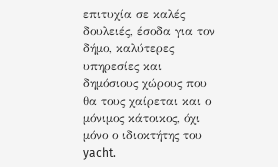επιτυχία σε καλές δουλειές, έσοδα για τον δήμο, καλύτερες υπηρεσίες και δημόσιους χώρους που θα τους χαίρεται και ο μόνιμος κάτοικος, όχι μόνο ο ιδιοκτήτης του yacht.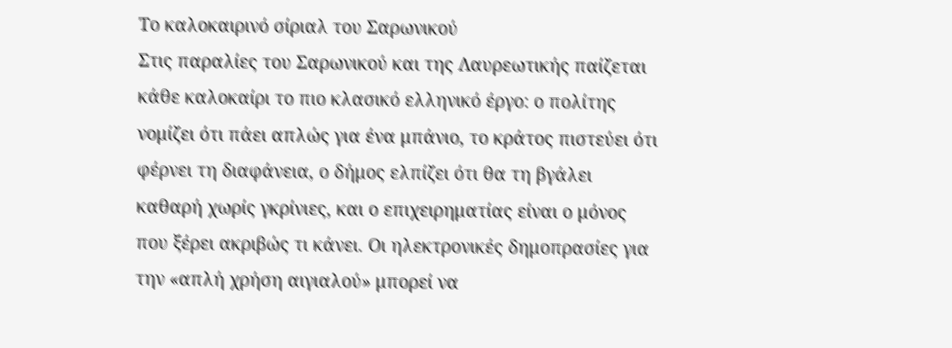Το καλοκαιρινό σίριαλ του Σαρωνικού
Στις παραλίες του Σαρωνικού και της Λαυρεωτικής παίζεται κάθε καλοκαίρι το πιο κλασικό ελληνικό έργο: ο πολίτης νομίζει ότι πάει απλώς για ένα μπάνιο, το κράτος πιστεύει ότι φέρνει τη διαφάνεια, ο δήμος ελπίζει ότι θα τη βγάλει καθαρή χωρίς γκρίνιες, και ο επιχειρηματίας είναι ο μόνος που ξέρει ακριβώς τι κάνει. Οι ηλεκτρονικές δημοπρασίες για την «απλή χρήση αιγιαλού» μπορεί να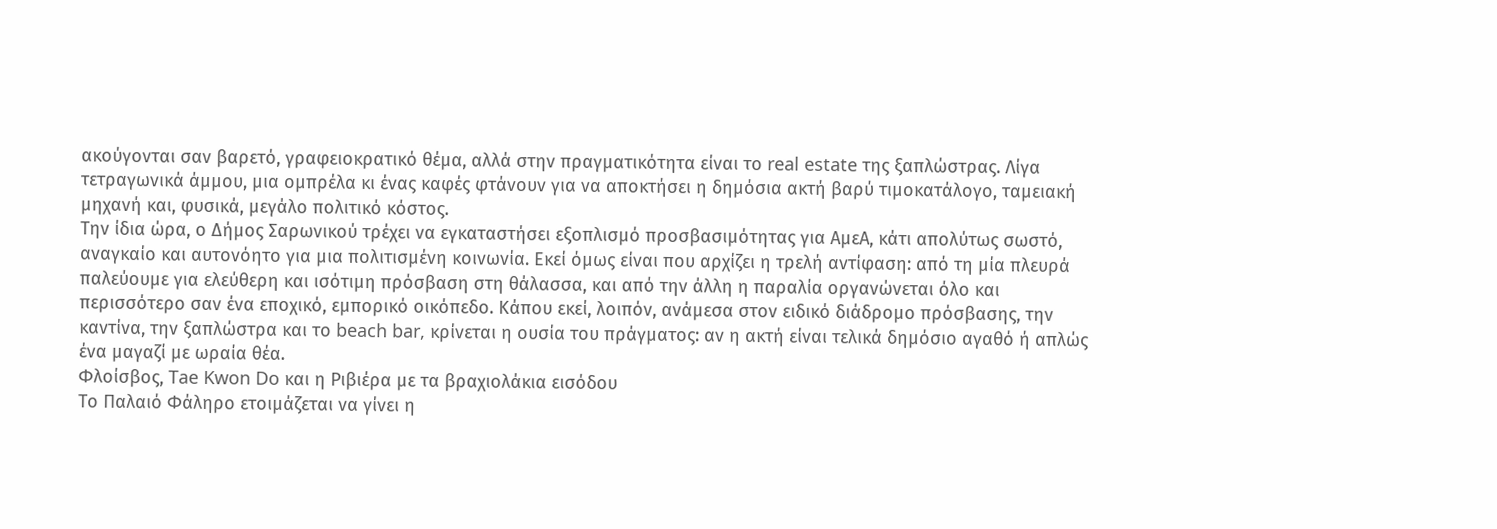ακούγονται σαν βαρετό, γραφειοκρατικό θέμα, αλλά στην πραγματικότητα είναι το real estate της ξαπλώστρας. Λίγα τετραγωνικά άμμου, μια ομπρέλα κι ένας καφές φτάνουν για να αποκτήσει η δημόσια ακτή βαρύ τιμοκατάλογο, ταμειακή μηχανή και, φυσικά, μεγάλο πολιτικό κόστος.
Την ίδια ώρα, ο Δήμος Σαρωνικού τρέχει να εγκαταστήσει εξοπλισμό προσβασιμότητας για ΑμεΑ, κάτι απολύτως σωστό, αναγκαίο και αυτονόητο για μια πολιτισμένη κοινωνία. Εκεί όμως είναι που αρχίζει η τρελή αντίφαση: από τη μία πλευρά παλεύουμε για ελεύθερη και ισότιμη πρόσβαση στη θάλασσα, και από την άλλη η παραλία οργανώνεται όλο και περισσότερο σαν ένα εποχικό, εμπορικό οικόπεδο. Κάπου εκεί, λοιπόν, ανάμεσα στον ειδικό διάδρομο πρόσβασης, την καντίνα, την ξαπλώστρα και το beach bar, κρίνεται η ουσία του πράγματος: αν η ακτή είναι τελικά δημόσιο αγαθό ή απλώς ένα μαγαζί με ωραία θέα.
Φλοίσβος, Tae Kwon Do και η Ριβιέρα με τα βραχιολάκια εισόδου
Το Παλαιό Φάληρο ετοιμάζεται να γίνει η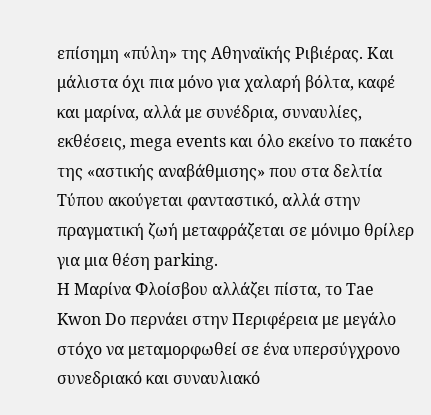επίσημη «πύλη» της Αθηναϊκής Ριβιέρας. Και μάλιστα όχι πια μόνο για χαλαρή βόλτα, καφέ και μαρίνα, αλλά με συνέδρια, συναυλίες, εκθέσεις, mega events και όλο εκείνο το πακέτο της «αστικής αναβάθμισης» που στα δελτία Τύπου ακούγεται φανταστικό, αλλά στην πραγματική ζωή μεταφράζεται σε μόνιμο θρίλερ για μια θέση parking.
Η Μαρίνα Φλοίσβου αλλάζει πίστα, το Tae Kwon Do περνάει στην Περιφέρεια με μεγάλο στόχο να μεταμορφωθεί σε ένα υπερσύγχρονο συνεδριακό και συναυλιακό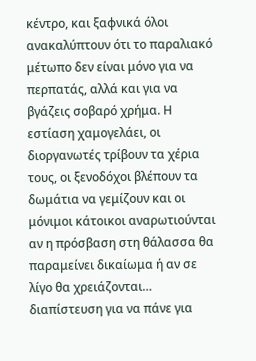κέντρο, και ξαφνικά όλοι ανακαλύπτουν ότι το παραλιακό μέτωπο δεν είναι μόνο για να περπατάς, αλλά και για να βγάζεις σοβαρό χρήμα. Η εστίαση χαμογελάει, οι διοργανωτές τρίβουν τα χέρια τους, οι ξενοδόχοι βλέπουν τα δωμάτια να γεμίζουν και οι μόνιμοι κάτοικοι αναρωτιούνται αν η πρόσβαση στη θάλασσα θα παραμείνει δικαίωμα ή αν σε λίγο θα χρειάζονται… διαπίστευση για να πάνε για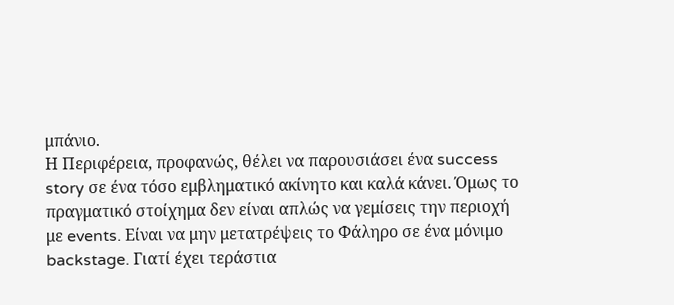μπάνιο.
Η Περιφέρεια, προφανώς, θέλει να παρουσιάσει ένα success story σε ένα τόσο εμβληματικό ακίνητο και καλά κάνει. Όμως το πραγματικό στοίχημα δεν είναι απλώς να γεμίσεις την περιοχή με events. Είναι να μην μετατρέψεις το Φάληρο σε ένα μόνιμο backstage. Γιατί έχει τεράστια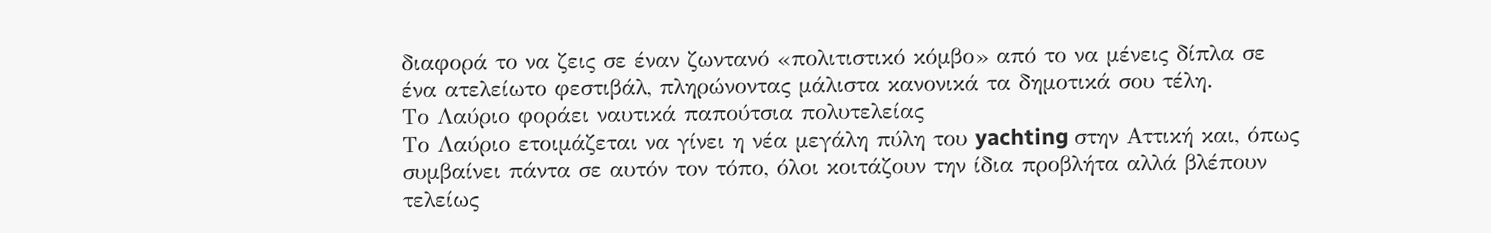διαφορά το να ζεις σε έναν ζωντανό «πολιτιστικό κόμβο» από το να μένεις δίπλα σε ένα ατελείωτο φεστιβάλ, πληρώνοντας μάλιστα κανονικά τα δημοτικά σου τέλη.
Το Λαύριο φοράει ναυτικά παπούτσια πολυτελείας
Το Λαύριο ετοιμάζεται να γίνει η νέα μεγάλη πύλη του yachting στην Αττική και, όπως συμβαίνει πάντα σε αυτόν τον τόπο, όλοι κοιτάζουν την ίδια προβλήτα αλλά βλέπουν τελείως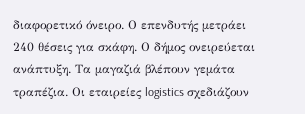διαφορετικό όνειρο. Ο επενδυτής μετράει 240 θέσεις για σκάφη. Ο δήμος ονειρεύεται ανάπτυξη. Τα μαγαζιά βλέπουν γεμάτα τραπέζια. Οι εταιρείες logistics σχεδιάζουν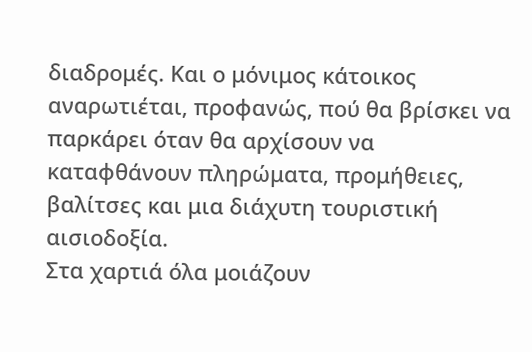διαδρομές. Και ο μόνιμος κάτοικος αναρωτιέται, προφανώς, πού θα βρίσκει να παρκάρει όταν θα αρχίσουν να καταφθάνουν πληρώματα, προμήθειες, βαλίτσες και μια διάχυτη τουριστική αισιοδοξία.
Στα χαρτιά όλα μοιάζουν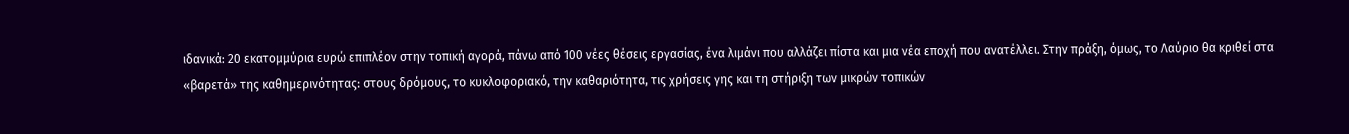ιδανικά: 20 εκατομμύρια ευρώ επιπλέον στην τοπική αγορά, πάνω από 100 νέες θέσεις εργασίας, ένα λιμάνι που αλλάζει πίστα και μια νέα εποχή που ανατέλλει. Στην πράξη, όμως, το Λαύριο θα κριθεί στα «βαρετά» της καθημερινότητας: στους δρόμους, το κυκλοφοριακό, την καθαριότητα, τις χρήσεις γης και τη στήριξη των μικρών τοπικών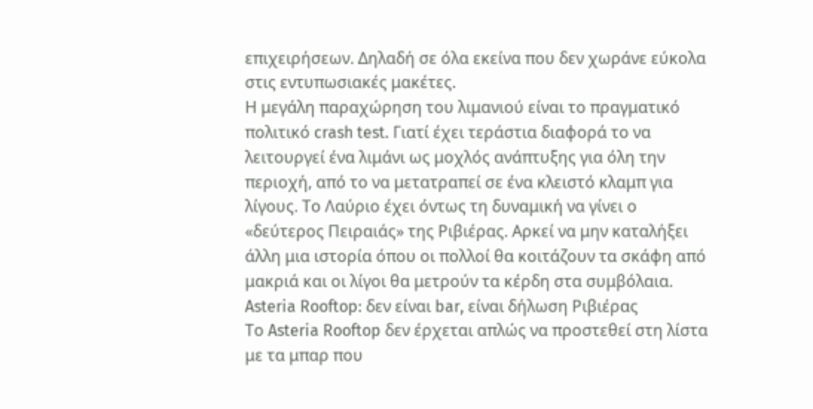επιχειρήσεων. Δηλαδή σε όλα εκείνα που δεν χωράνε εύκολα στις εντυπωσιακές μακέτες.
Η μεγάλη παραχώρηση του λιμανιού είναι το πραγματικό πολιτικό crash test. Γιατί έχει τεράστια διαφορά το να λειτουργεί ένα λιμάνι ως μοχλός ανάπτυξης για όλη την περιοχή, από το να μετατραπεί σε ένα κλειστό κλαμπ για λίγους. Το Λαύριο έχει όντως τη δυναμική να γίνει ο «δεύτερος Πειραιάς» της Ριβιέρας. Αρκεί να μην καταλήξει άλλη μια ιστορία όπου οι πολλοί θα κοιτάζουν τα σκάφη από μακριά και οι λίγοι θα μετρούν τα κέρδη στα συμβόλαια.
Asteria Rooftop: δεν είναι bar, είναι δήλωση Ριβιέρας
Το Asteria Rooftop δεν έρχεται απλώς να προστεθεί στη λίστα με τα μπαρ που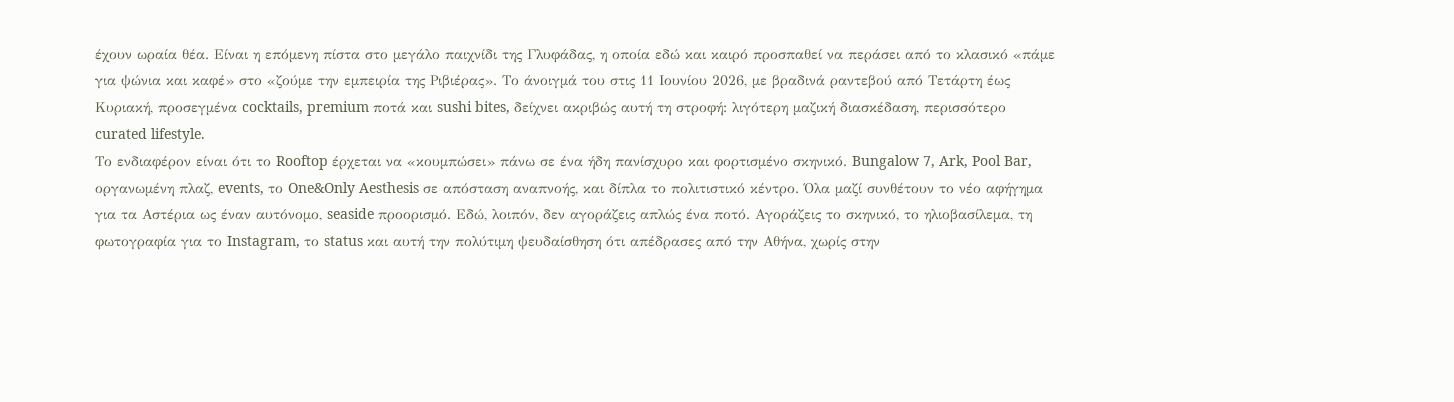έχουν ωραία θέα. Είναι η επόμενη πίστα στο μεγάλο παιχνίδι της Γλυφάδας, η οποία εδώ και καιρό προσπαθεί να περάσει από το κλασικό «πάμε για ψώνια και καφέ» στο «ζούμε την εμπειρία της Ριβιέρας». Το άνοιγμά του στις 11 Ιουνίου 2026, με βραδινά ραντεβού από Τετάρτη έως Κυριακή, προσεγμένα cocktails, premium ποτά και sushi bites, δείχνει ακριβώς αυτή τη στροφή: λιγότερη μαζική διασκέδαση, περισσότερο curated lifestyle.
Το ενδιαφέρον είναι ότι το Rooftop έρχεται να «κουμπώσει» πάνω σε ένα ήδη πανίσχυρο και φορτισμένο σκηνικό. Bungalow 7, Ark, Pool Bar, οργανωμένη πλαζ, events, το One&Only Aesthesis σε απόσταση αναπνοής, και δίπλα το πολιτιστικό κέντρο. Όλα μαζί συνθέτουν το νέο αφήγημα για τα Αστέρια ως έναν αυτόνομο, seaside προορισμό. Εδώ, λοιπόν, δεν αγοράζεις απλώς ένα ποτό. Αγοράζεις το σκηνικό, το ηλιοβασίλεμα, τη φωτογραφία για το Instagram, το status και αυτή την πολύτιμη ψευδαίσθηση ότι απέδρασες από την Αθήνα, χωρίς στην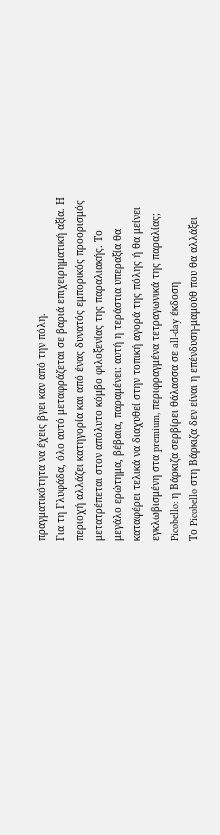πραγματικότητα να έχεις βγει καν από την πόλη.
Για τη Γλυφάδα, όλο αυτό μεταφράζεται σε βαριά επιχειρηματική αξία. Η περιοχή αλλάζει κατηγορία και από ένας δυνατός εμπορικός προορισμός μετατρέπεται στον απόλυτο κόμβο φιλοξενίας της παραλιακής. Το μεγάλο ερώτημα, βέβαια, παραμένει: αυτή η τεράστια υπεραξία θα καταφέρει τελικά να διαχυθεί στην τοπική αγορά της πόλης ή θα μείνει εγκλωβισμένη στα premium, περιφραγμένα τετραγωνικά της παραλίας;
Picobello: η Βάρκιζα σερβίρει θάλασσα σε all-day έκδοση
Το Picobello στη Βάρκιζα δεν είναι η επένδυση-μαμούθ που θα αλλάξει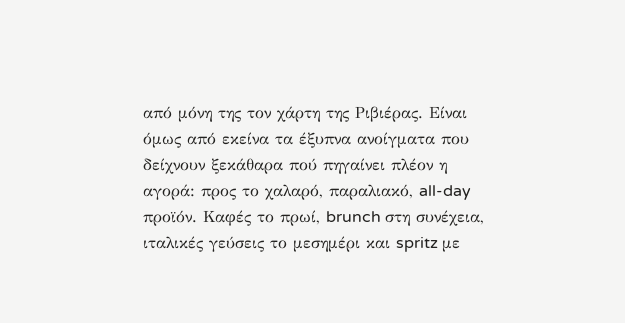από μόνη της τον χάρτη της Ριβιέρας. Είναι όμως από εκείνα τα έξυπνα ανοίγματα που δείχνουν ξεκάθαρα πού πηγαίνει πλέον η αγορά: προς το χαλαρό, παραλιακό, all-day προϊόν. Καφές το πρωί, brunch στη συνέχεια, ιταλικές γεύσεις το μεσημέρι και spritz με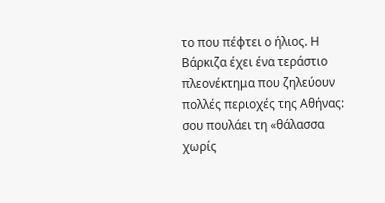το που πέφτει ο ήλιος. Η Βάρκιζα έχει ένα τεράστιο πλεονέκτημα που ζηλεύουν πολλές περιοχές της Αθήνας: σου πουλάει τη «θάλασσα χωρίς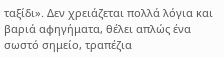ταξίδι». Δεν χρειάζεται πολλά λόγια και βαριά αφηγήματα, θέλει απλώς ένα σωστό σημείο, τραπέζια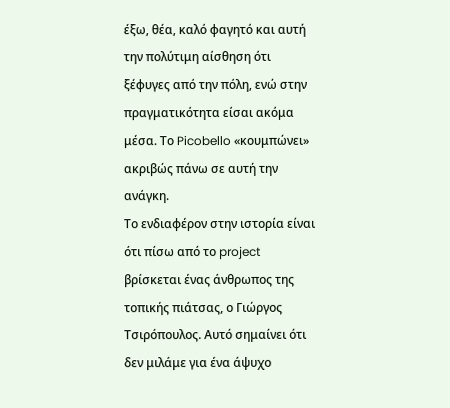έξω, θέα, καλό φαγητό και αυτή την πολύτιμη αίσθηση ότι ξέφυγες από την πόλη, ενώ στην πραγματικότητα είσαι ακόμα μέσα. Το Picobello «κουμπώνει» ακριβώς πάνω σε αυτή την ανάγκη.
Το ενδιαφέρον στην ιστορία είναι ότι πίσω από το project βρίσκεται ένας άνθρωπος της τοπικής πιάτσας, ο Γιώργος Τσιρόπουλος. Αυτό σημαίνει ότι δεν μιλάμε για ένα άψυχο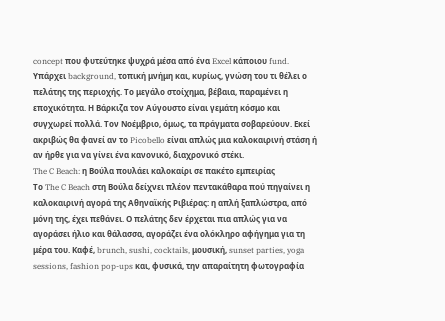concept που φυτεύτηκε ψυχρά μέσα από ένα Excel κάποιου fund. Υπάρχει background, τοπική μνήμη και, κυρίως, γνώση του τι θέλει ο πελάτης της περιοχής. Το μεγάλο στοίχημα, βέβαια, παραμένει η εποχικότητα. Η Βάρκιζα τον Αύγουστο είναι γεμάτη κόσμο και συγχωρεί πολλά. Τον Νοέμβριο, όμως, τα πράγματα σοβαρεύουν. Εκεί ακριβώς θα φανεί αν το Picobello είναι απλώς μια καλοκαιρινή στάση ή αν ήρθε για να γίνει ένα κανονικό, διαχρονικό στέκι.
The C Beach: η Βούλα πουλάει καλοκαίρι σε πακέτο εμπειρίας
Το The C Beach στη Βούλα δείχνει πλέον πεντακάθαρα πού πηγαίνει η καλοκαιρινή αγορά της Αθηναϊκής Ριβιέρας: η απλή ξαπλώστρα, από μόνη της, έχει πεθάνει. Ο πελάτης δεν έρχεται πια απλώς για να αγοράσει ήλιο και θάλασσα, αγοράζει ένα ολόκληρο αφήγημα για τη μέρα του. Καφέ, brunch, sushi, cocktails, μουσική, sunset parties, yoga sessions, fashion pop-ups και, φυσικά, την απαραίτητη φωτογραφία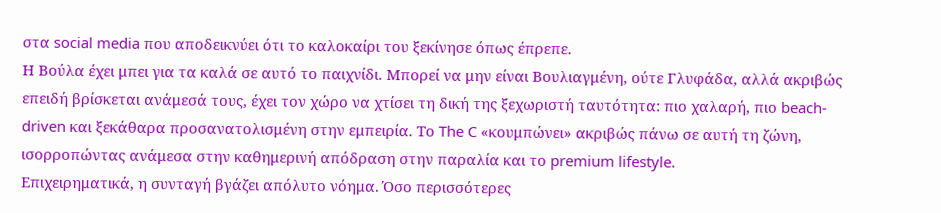στα social media που αποδεικνύει ότι το καλοκαίρι του ξεκίνησε όπως έπρεπε.
Η Βούλα έχει μπει για τα καλά σε αυτό το παιχνίδι. Μπορεί να μην είναι Βουλιαγμένη, ούτε Γλυφάδα, αλλά ακριβώς επειδή βρίσκεται ανάμεσά τους, έχει τον χώρο να χτίσει τη δική της ξεχωριστή ταυτότητα: πιο χαλαρή, πιο beach-driven και ξεκάθαρα προσανατολισμένη στην εμπειρία. Το The C «κουμπώνει» ακριβώς πάνω σε αυτή τη ζώνη, ισορροπώντας ανάμεσα στην καθημερινή απόδραση στην παραλία και το premium lifestyle.
Επιχειρηματικά, η συνταγή βγάζει απόλυτο νόημα. Όσο περισσότερες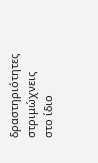δραστηριότητες στριμώχνεις στο ίδιο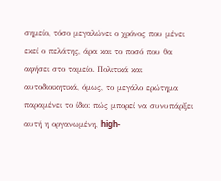σημείο, τόσο μεγαλώνει ο χρόνος που μένει εκεί ο πελάτης, άρα και το ποσό που θα αφήσει στο ταμείο. Πολιτικά και αυτοδιοικητικά, όμως, το μεγάλο ερώτημα παραμένει το ίδιο: πώς μπορεί να συνυπάρξει αυτή η οργανωμένη, high-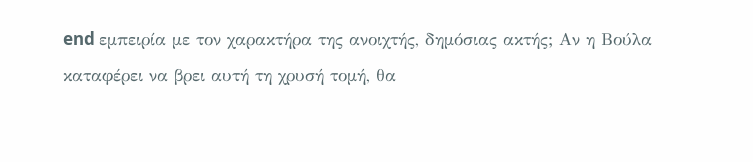end εμπειρία με τον χαρακτήρα της ανοιχτής, δημόσιας ακτής; Αν η Βούλα καταφέρει να βρει αυτή τη χρυσή τομή, θα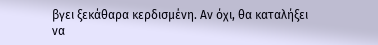βγει ξεκάθαρα κερδισμένη. Αν όχι, θα καταλήξει να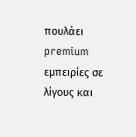πουλάει premium εμπειρίες σε λίγους και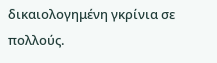δικαιολογημένη γκρίνια σε πολλούς.